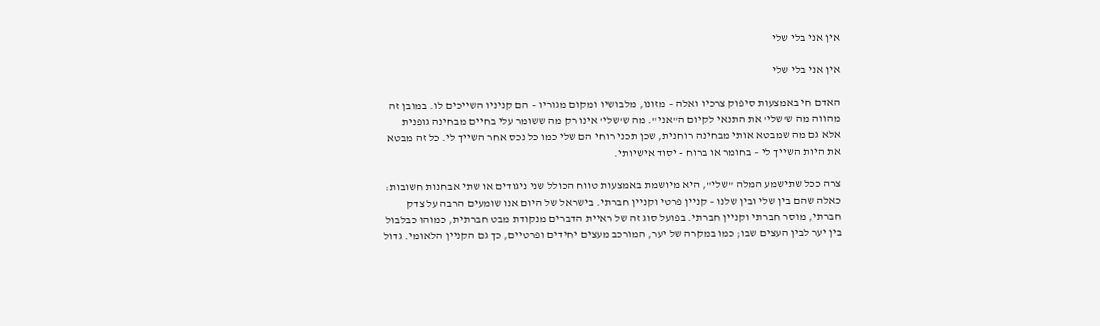אין אני בלי שלי

אין אני בלי שלי

האדם חי באמצעות סיפוק צרכיו ואלה – מזונו, מלבושיו ומקום מגוריו – הם קניניו השייכים לו. במובן זה מהווה מה ש'שלי' את התנאי לקיום ה"אני". מה ש'שלי' אינו רק מה ששומר עלי בחיים מבחינה גופנית אלא גם מה שמבטא אותי מבחינה רוחנית, שכן תכני רוחי הם שלי כמו כל נכס אחר השייך לי. כל זה מבטא את היות השייך לי – בחומר או ברוח - יסוד אישיותי.

צרה ככל שתישמע המלה "שלי", היא מיושמת באמצעות טווח הכולל שני ניגודים או שתי אבחנות חשובות: כאלה שהם בין שלי ובין שלנו – קניין פרטי וקניין חברתי. בישראל של היום אנו שומעים הרבה על צדק חברתי, מוסר חברתי וקניין חברתי. בפועל סוג זה של ראיית הדברים מנקודת מבט חברתית, כמוהו כבלבול בין יער לבין העצים שבו; כמו במקרה של יער, המורכב מעצים יחידים ופרטיים, כך גם הקניין הלאומי. גדול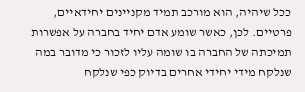ככל שיהיה, הוא מורכב תמיד מקניינים יחידאיים, פרטיים. לכן, כאשר שומע אדם יחיד בחברה על אפשרות תמיכתה של החברה בו שומה עליו לזכור כי מדובר במה שנלקח מידי יחידי אחרים בדיוק כפי שנלקח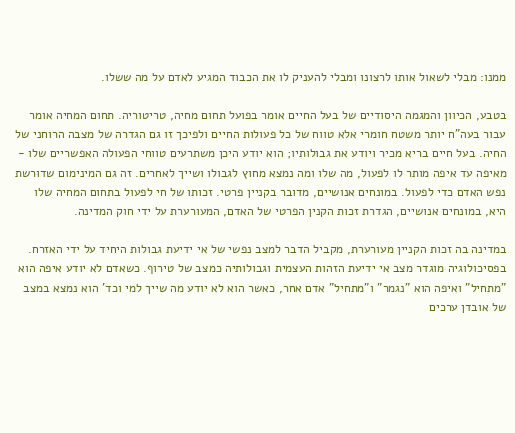ממנו: מבלי לשאול אותו לרצונו ומבלי להעניק לו את הכבוד המגיע לאדם על מה ששלו.

בטבע, הכיוון והמגמה היסודיים של בעל החיים אומר בפועל תחום מחיה, טריטוריה. תחום המחיה אומר עבור בעה"ח יותר משטח חומרי אלא טווח של כל פעולות החיים ולפיכך זו גם הגדרה של מצבה הרוחני של החיה. בעל חיים בריא מכיר ויודע את גבולותיו; הוא יודע היכן משתרעים טווחי הפעולה האפשריים שלו - מאיפה עד איפה מותר לו לפעול, מה שלו ומה נמצא מחוץ לגבולו ושייך לאחרים. זה גם המינימום שדורשת נפש האדם כדי לפעול. במונחים אנושיים, מדובר בקניין פרטי. זכותו של חי לפעול בתחום המחיה שלו היא, במונחים אנושיים, הגדרת זכות הקנין הפרטי של האדם, המעורערת על ידי חוק המדינה.

במדינה בה זכות הקניין מעורערת, מקביל הדבר למצב נפשי של אי ידיעת גבולות היחיד על ידי האזרח. בפסיכולוגיה מוגדר מצב אי ידיעת הזהות העצמית וגבולותיה כמצב של טירוף. כשאדם לא יודע איפה הוא "מתחיל" ואיפה הוא "נגמר" ו"מתחיל" אדם אחר, כאשר הוא לא יודע מה שייך למי וכד' הוא נמצא במצב של אובדן ערכים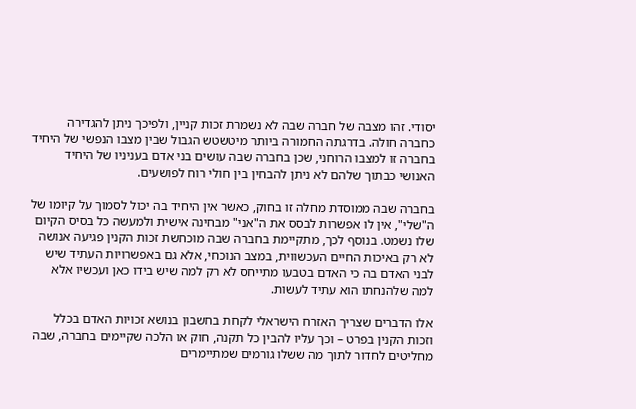יסודי. זהו מצבה של חברה שבה לא נשמרת זכות קניין, ולפיכך ניתן להגדירה כחברה חולה. בדרגתה החמורה ביותר מיטשטש הגבול שבין מצבו הנפשי של היחיד בחברה זו למצבו הרוחני, שכן בחברה שבה עושים בני אדם בעניניו של היחיד האנושי כבתוך שלהם לא ניתן להבחין בין חולי רוח לפושעים.

בחברה שבה ממוסדת מחלה זו בחוק, כאשר אין היחיד בה יכול לסמוך על קיומו של ה"שלי", אין לו אפשרות לבסס את ה"אני" מבחינה אישית ולמעשה כל בסיס הקיום שלו נשמט. בנוסף לכך, מתקיימת בחברה שבה מוכחשת זכות הקנין פגיעה אנושה לא רק באיכות החיים העכשווית, במצב הנוכחי, אלא גם באפשרויות העתיד שיש לבני האדם בה כי האדם בטבעו מתייחס לא רק למה שיש בידו כאן ועכשיו אלא למה שלהנחתו הוא עתיד לעשות.

אלו הדברים שצריך האזרח הישראלי לקחת בחשבון בנושא זכויות האדם בכלל וזכות הקנין בפרט – וכך עליו להבין כל תקנה, חוק או הלכה שקיימים בחברה, שבה מחליטים לחדור לתוך מה ששלו גורמים שמתיימרים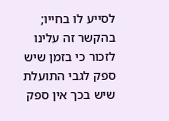לסייע לו בחייו; בהקשר זה עלינו לזכור כי בזמן שיש ספק לגבי התועלת שיש בכך אין ספק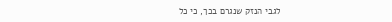לגבי הנזק שנגרם בכך, כי כל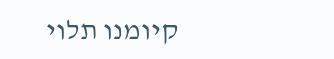קיומנו תלוי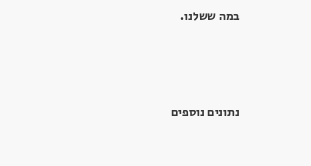במה ששלנו.



נתונים נוספים